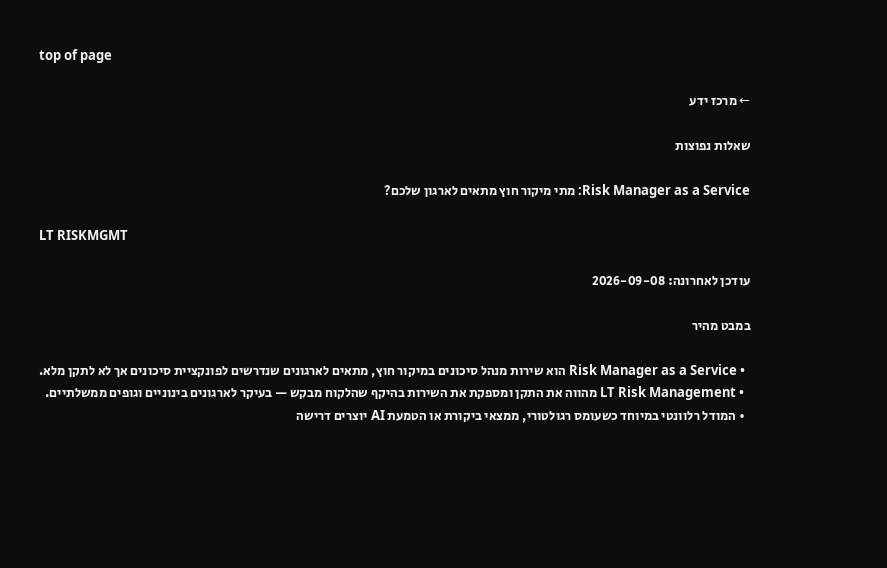top of page

← מרכז ידע

שאלות נפוצות

Risk Manager as a Service: מתי מיקור חוץ מתאים לארגון שלכם?

LT RISKMGMT

עודכן לאחרונה: 2026-09-08

במבט מהיר

  • Risk Manager as a Service הוא שירות מנהל סיכונים במיקור חוץ, מתאים לארגונים שנדרשים לפונקציית סיכונים אך לא לתקן מלא.
  • LT Risk Management מהווה את התקן ומספקת את השירות בהיקף שהלקוח מבקש — בעיקר לארגונים בינוניים וגופים ממשלתיים.
  • המודל רלוונטי במיוחד כשעומס רגולטורי, ממצאי ביקורת או הטמעת AI יוצרים דרישה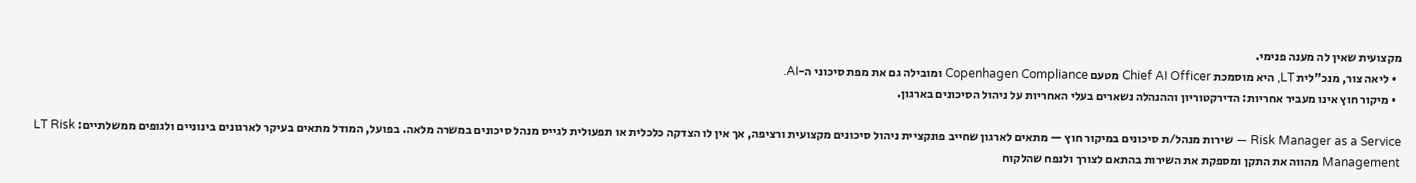מקצועית שאין לה מענה פנימי.
  • ליאה צור, מנכ"לית LT, היא מוסמכת Chief AI Officer מטעם Copenhagen Compliance ומובילה גם את מפת סיכוני ה-AI.
  • מיקור חוץ אינו מעביר אחריות: הדירקטוריון וההנהלה נשארים בעלי האחריות על ניהול הסיכונים בארגון.

Risk Manager as a Service — שירות מנהל/ת סיכונים במיקור חוץ — מתאים לארגון שחייב פונקציית ניהול סיכונים מקצועית ורציפה, אך אין לו הצדקה כלכלית או תפעולית לגייס מנהל סיכונים במשרה מלאה. בפועל, המודל מתאים בעיקר לארגונים בינוניים ולגופים ממשלתיים: LT Risk Management מהווה את התקן ומספקת את השירות בהתאם לצורך ולנפח שהלקוח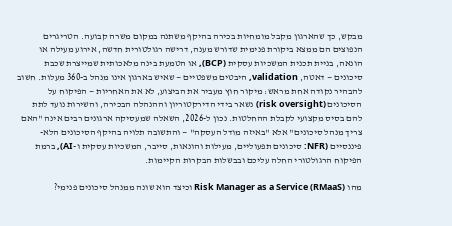מבקש, כך שהארגון מקבל מומחיות בכירה בהיקף משתנה במקום משרה קבועה. הטריגרים הנפוצים הם ממצא ביקורת פנימית שדורש מענה, דרישה רגולטורית חדשה, אירוע מעילה או הונאה, בניית תכנית המשכיות עסקית (BCP), או הטמעת בינה מלאכותית שמייצרת שכבת סיכונים — דאטה, validation, היבטים משפטיים — שאיש בארגון אינו מנהל ב-360 מעלות. חשוב להבהיר נקודה אחת מראש: מיקור חוץ מעביר את הביצוע, לא את האחריות — הפיקוח על הסיכונים (risk oversight) נשאר בידי הדירקטוריון וההנהלה הבכירה, והשירות נועד לתת להם בסיס מקצועי לקבלת ההחלטות. נכון ל-2026, השאלה שמעסיקה ארגונים רבים אינה "האם צריך מנהל סיכונים" אלא "באיזה מודל העסקה" — והתשובה תלויה בהיקף הסיכונים הלא-פיננסיים (NFR: סיכונים תפעוליים, מעילות והונאות, סייבר, המשכיות עסקית ו-AI), ברמת הפיקוח הרגולטורי החלה עליכם ובבשלות הבקרות הקיימות.

מהו Risk Manager as a Service (RMaaS) וכיצד הוא שונה ממנהל סיכונים פנימי?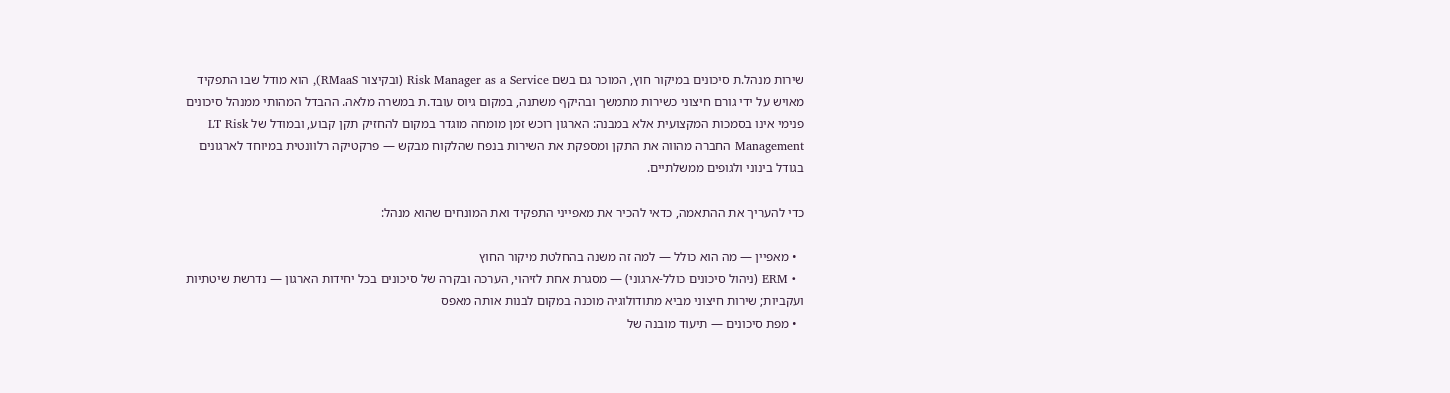שירות מנהל.ת סיכונים במיקור חוץ, המוכר גם בשם Risk Manager as a Service (ובקיצור RMaaS), הוא מודל שבו התפקיד מאויש על ידי גורם חיצוני כשירות מתמשך ובהיקף משתנה, במקום גיוס עובד.ת במשרה מלאה. ההבדל המהותי ממנהל סיכונים פנימי אינו בסמכות המקצועית אלא במבנה: הארגון רוכש זמן מומחה מוגדר במקום להחזיק תקן קבוע, ובמודל של LT Risk Management החברה מהווה את התקן ומספקת את השירות בנפח שהלקוח מבקש — פרקטיקה רלוונטית במיוחד לארגונים בגודל בינוני ולגופים ממשלתיים.

כדי להעריך את ההתאמה, כדאי להכיר את מאפייני התפקיד ואת המונחים שהוא מנהל:

  • מאפיין — מה הוא כולל — למה זה משנה בהחלטת מיקור החוץ
  • ERM (ניהול סיכונים כולל-ארגוני) — מסגרת אחת לזיהוי, הערכה ובקרה של סיכונים בכל יחידות הארגון — נדרשת שיטתיות ועקביות; שירות חיצוני מביא מתודולוגיה מוכנה במקום לבנות אותה מאפס
  • מפת סיכונים — תיעוד מובנה של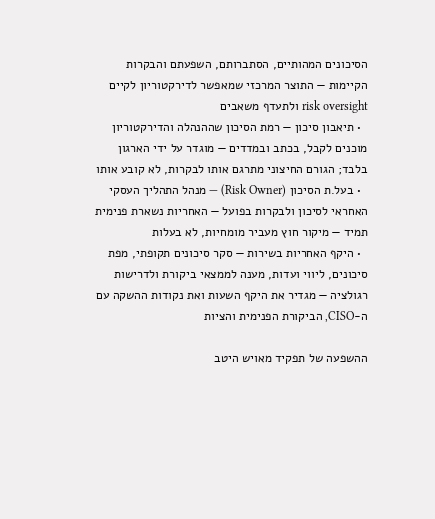הסיכונים המהותיים, הסתברותם, השפעתם והבקרות הקיימות — התוצר המרכזי שמאפשר לדירקטוריון לקיים risk oversight ולתעדף משאבים
  • תיאבון סיכון — רמת הסיכון שההנהלה והדירקטוריון מוכנים לקבל, בכתב ובמדדים — מוגדר על ידי הארגון בלבד; הגורם החיצוני מתרגם אותו לבקרות, לא קובע אותו
  • בעל.ת הסיכון (Risk Owner) — מנהל התהליך העסקי האחראי לסיכון ולבקרות בפועל — האחריות נשארת פנימית תמיד — מיקור חוץ מעביר מומחיות, לא בעלות
  • היקף האחריות בשירות — סקר סיכונים תקופתי, מפת סיכונים, ליווי ועדות, מענה לממצאי ביקורת ולדרישות רגולציה — מגדיר את היקף השעות ואת נקודות ההשקה עם ה-CISO, הביקורת הפנימית והציות

ההשפעה של תפקיד מאויש היטב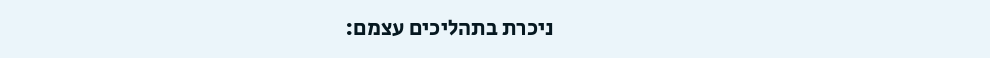ניכרת בתהליכים עצמם: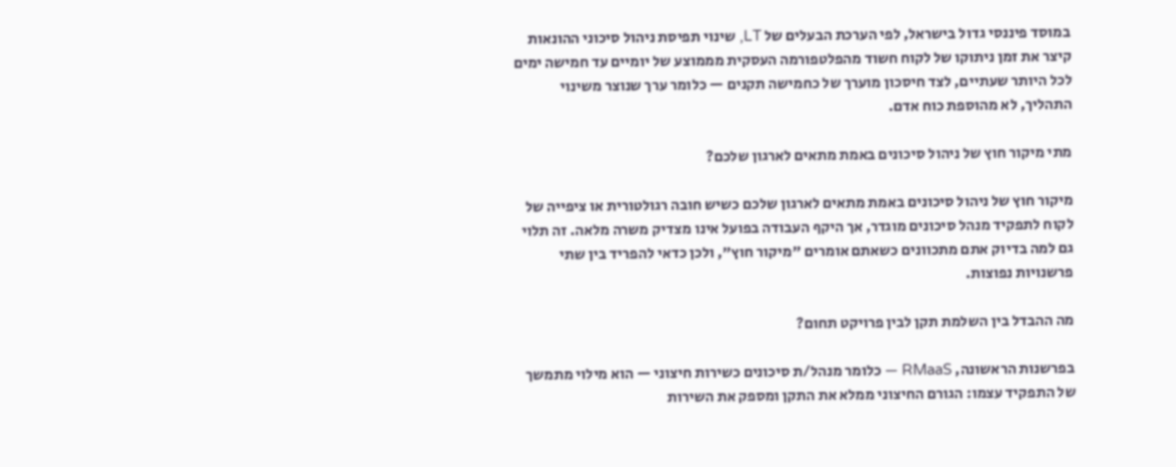במוסד פיננסי גדול בישראל, לפי הערכת הבעלים של LT, שינוי תפיסת ניהול סיכוני ההונאות קיצר את זמן ניתוקו של לקוח חשוד מהפלטפורמה העסקית מממוצע של יומיים עד חמישה ימים לכל היותר שעתיים, לצד חיסכון מוערך של כחמישה תקנים — כלומר ערך שנוצר משינוי התהליך, לא מהוספת כוח אדם.

מתי מיקור חוץ של ניהול סיכונים באמת מתאים לארגון שלכם?

מיקור חוץ של ניהול סיכונים באמת מתאים לארגון שלכם כשיש חובה רגולטורית או ציפייה של לקוח לתפקיד מנהל סיכונים מוגדר, אך היקף העבודה בפועל אינו מצדיק משרה מלאה. זה תלוי גם למה בדיוק אתם מתכוונים כשאתם אומרים "מיקור חוץ", ולכן כדאי להפריד בין שתי פרשנויות נפוצות.

מה ההבדל בין השלמת תקן לבין פרויקט תחום?

בפרשנות הראשונה, RMaaS — כלומר מנהל/ת סיכונים כשירות חיצוני — הוא מילוי מתמשך של התפקיד עצמו: הגורם החיצוני ממלא את התקן ומספק את השירות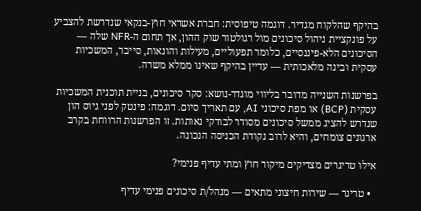בהיקף שהלקוח מגדיר. דוגמה טיפוסית: חברת אשראי חוץ-בנקאי שנדרשת להצביע על פונקציית ניהול סיכונים מול רגולטור שוק ההון, אך תחום ה-NFR שלה — הסיכונים הלא-פיננסיים, כלומר תפעוליים, מעילות והונאות, סייבר, המשכיות עסקית ובינה מלאכותית — עדיין בהיקף שאינו ממלא משרה.

בפרשנות השנייה מדובר בליווי מוגדר-נושא: סקר סיכונים, בניית תוכנית המשכיות עסקית (BCP) או מפת סיכוני AI, עם תאריך סיום. דוגמה: פינטק לפני גיוס הון שנדרש להציג ממשל סיכונים מסודר לבודקי נאותות. זו הפרשנות הרווחת בקרב ארגונים צומחים, והיא לרוב נקודת הכניסה הנכונה.

אילו טריגרים מצדיקים מיקור חוץ ומתי עדיף פנימי?

  • טריגר — שירות חיצוני מתאים — מנהל/ת סיכונים פנימי עדיף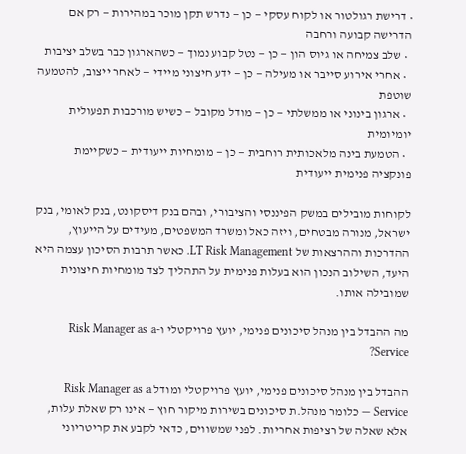• דרישת רגולטור או לקוח עסקי — כן — נדרש תקן מוכר במהירות — רק אם הדרישה קבועה ורחבה
  • שלב צמיחה או גיוס הון — כן — נטל קבוע נמוך — כשהארגון כבר בשלב יציבות
  • אחרי אירוע סייבר או מעילה — כן — ידע חיצוני מיידי — לאחר ייצוב, להטמעה שוטפת
  • ארגון בינוני או ממשלתי — כן — מודל מקובל — כשיש מורכבות תפעולית יומיומית
  • הטמעת בינה מלאכותית רוחבית — כן — מומחיות ייעודית — כשקיימת פונקציה פנימית ייעודית

לקוחות מובילים במשק הפיננסי והציבורי, ובהם בנק דיסקונט, בנק לאומי, בנק ישראל, מנורה מבטחים, ויזה כאל ומשרד המשפטים, מעידים על הייעוץ, ההדרכות וההרצאות של LT Risk Management. כאשר תרבות הסיכון עצמה היא היעד, השילוב הנכון הוא בעלות פנימית על התהליך לצד מומחיות חיצונית שמובילה אותו.

מה ההבדל בין מנהל סיכונים פנימי, יועץ פרויקטלי ו-Risk Manager as a Service?

ההבדל בין מנהל סיכונים פנימי, יועץ פרויקטלי ומודל Risk Manager as a Service — כלומר מנהל.ת סיכונים בשירות מיקור חוץ — אינו רק שאלת עלות, אלא שאלה של רציפות אחריות. לפני שמשווים, כדאי לקבע את קריטריוני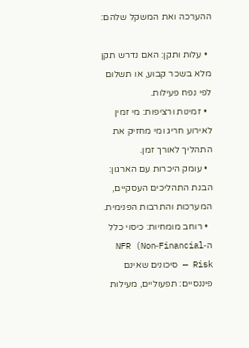ההערכה ואת המשקל שלהם:

  • עלות ותקן: האם נדרש תקן מלא בשכר קבוע, או תשלום לפי נפח פעילות.
  • זמינות ורציפות: מי זמין לאירוע חריג ומי מחזיק את התהליך לאורך זמן.
  • עומק היכרות עם הארגון: הבנת התהליכים העסקיים, המערכות והתרבות הפנימית.
  • רוחב מומחיות: כיסוי כלל ה‑NFR (Non‑Financial Risk — סיכונים שאינם פיננסיים: תפעוליים, מעילות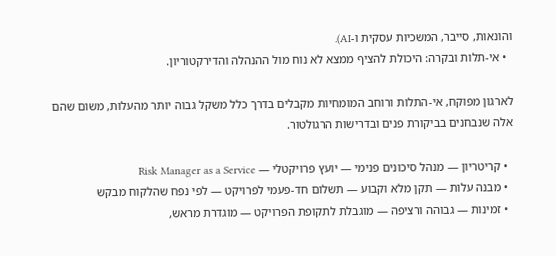והונאות, סייבר, המשכיות עסקית ו‑AI).
  • אי‑תלות ובקרה: היכולת להציף ממצא לא נוח מול ההנהלה והדירקטוריון.

לארגון מפוקח, אי‑התלות ורוחב המומחיות מקבלים בדרך כלל משקל גבוה יותר מהעלות, משום שהם אלה שנבחנים בביקורת פנים ובדרישות הרגולטור.

  • קריטריון — מנהל סיכונים פנימי — יועץ פרויקטלי — Risk Manager as a Service
  • מבנה עלות — תקן מלא וקבוע — תשלום חד‑פעמי לפרויקט — לפי נפח שהלקוח מבקש
  • זמינות — גבוהה ורציפה — מוגבלת לתקופת הפרויקט — מוגדרת מראש,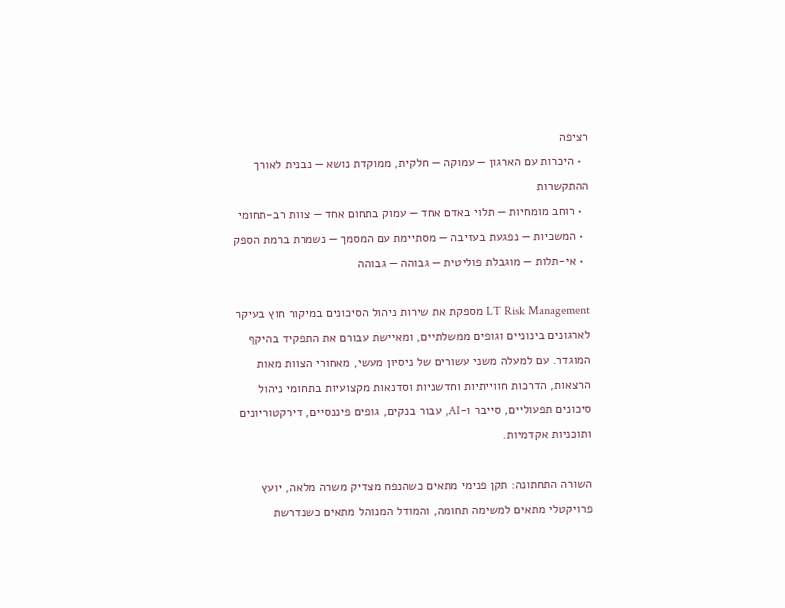רציפה
  • היכרות עם הארגון — עמוקה — חלקית, ממוקדת נושא — נבנית לאורך ההתקשרות
  • רוחב מומחיות — תלוי באדם אחד — עמוק בתחום אחד — צוות רב‑תחומי
  • המשכיות — נפגעת בעזיבה — מסתיימת עם המסמך — נשמרת ברמת הספק
  • אי‑תלות — מוגבלת פוליטית — גבוהה — גבוהה

LT Risk Management מספקת את שירות ניהול הסיכונים במיקור חוץ בעיקר לארגונים בינוניים וגופים ממשלתיים, ומאיישת עבורם את התפקיד בהיקף המוגדר. עם למעלה משני עשורים של ניסיון מעשי, מאחורי הצוות מאות הרצאות, הדרכות חווייתיות וחדשניות וסדנאות מקצועיות בתחומי ניהול סיכונים תפעוליים, סייבר ו‑AI, עבור בנקים, גופים פיננסיים, דירקטוריונים ותוכניות אקדמיות.

השורה התחתונה: תקן פנימי מתאים כשהנפח מצדיק משרה מלאה, יועץ פרויקטלי מתאים למשימה תחומה, והמודל המנוהל מתאים כשנדרשת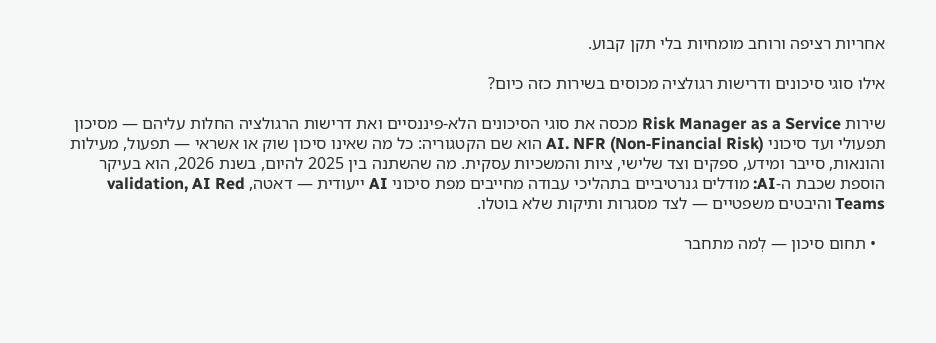אחריות רציפה ורוחב מומחיות בלי תקן קבוע.

אילו סוגי סיכונים ודרישות רגולציה מכוסים בשירות כזה כיום?

שירות Risk Manager as a Service מכסה את סוגי הסיכונים הלא‑פיננסיים ואת דרישות הרגולציה החלות עליהם — מסיכון תפעולי ועד סיכוני AI. NFR (Non‑Financial Risk) הוא שם הקטגוריה: כל מה שאינו סיכון שוק או אשראי — תפעול, מעילות והונאות, סייבר ומידע, ספקים וצד שלישי, ציות והמשכיות עסקית. מה שהשתנה בין 2025 להיום, בשנת 2026, הוא בעיקר הוספת שכבת ה‑AI: מודלים גנרטיביים בתהליכי עבודה מחייבים מפת סיכוני AI ייעודית — דאטה, validation, AI Red Teams והיבטים משפטיים — לצד מסגרות ותיקות שלא בוטלו.

  • תחום סיכון — לְמה מתחבר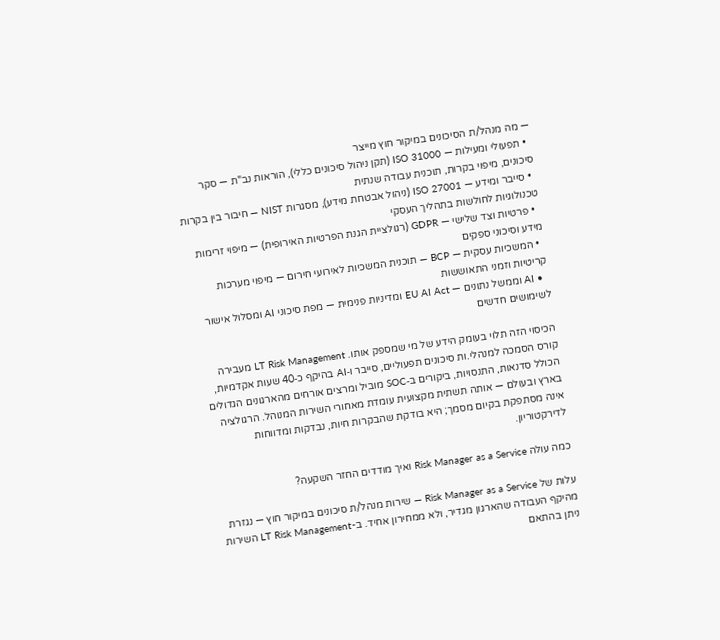— מה מנהל/ת הסיכונים במיקור חוץ מייצר
  • תפעולי ומעילות — ISO 31000 (תקן ניהול סיכונים כללי), הוראות נב"ת — סקר סיכונים, מיפוי בקרות, תוכנית עבודה שנתית
  • סייבר ומידע — ISO 27001 (ניהול אבטחת מידע), מסגרות NIST — חיבור בין בקרות טכנולוגיות לחולשות בתהליך העסקי
  • פרטיות וצד שלישי — GDPR (רגולציית הגנת הפרטיות האירופית) — מיפוי זרימות מידע וסיכוני ספקים
  • המשכיות עסקית — BCP — תוכנית המשכיות לאירועי חירום — מיפוי מערכות קריטיות וזמני התאוששות
  • AI וממשל נתונים — EU AI Act ומדיניות פנימית — מפת סיכוני AI ומסלול אישור לשימושים חדשים

הכיסוי הזה תלוי בעומק הידע של מי שמספק אותו. LT Risk Management מעבירה קורס הסמכה למנהלי.ות סיכונים תפעוליים, סייבר ו‑AI בהיקף כ‑40 שעות אקדמיות, הכולל סדנאות, התנסויות, ביקורים ב‑SOC מוביל ומרצים אורחים מהארגונים הגדולים בארץ ובעולם — אותה תשתית מקצועית עומדת מאחורי השירות המנוהל. הרגולציה אינה מסתפקת בקיום מסמך; היא בודקת שהבקרות חיות, נבדקות ומדווחות לדירקטוריון.

כמה עולה Risk Manager as a Service ואיך מודדים החזר השקעה?

עלות של Risk Manager as a Service — שירות מנהל/ת סיכונים במיקור חוץ — נגזרת מהיקף העבודה שהארגון מגדיר, ולא ממחירון אחיד. ב-LT Risk Management השירות ניתן בהתאם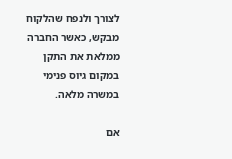לצורך ולנפח שהלקוח מבקש, כאשר החברה ממלאת את התקן במקום גיוס פנימי במשרה מלאה.

אם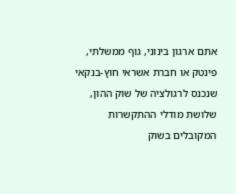אתם ארגון בינוני, גוף ממשלתי, פינטק או חברת אשראי חוץ-בנקאי שנכנס לרגולציה של שוק ההון, שלושת מודלי ההתקשרות המקובלים בשוק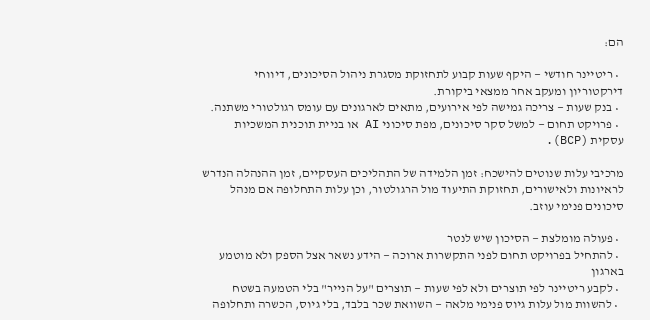הם:

  • ריטיינר חודשי — היקף שעות קבוע לתחזוקת מסגרת ניהול הסיכונים, דיווחי דירקטוריון ומעקב אחר ממצאי ביקורת.
  • בנק שעות — צריכה גמישה לפי אירועים, מתאים לארגונים עם עומס רגולטורי משתנה.
  • פרויקט תחום — למשל סקר סיכונים, מפת סיכוני AI או בניית תוכנית המשכיות עסקית (BCP).

מרכיבי עלות שנוטים להישכח: זמן הלמידה של התהליכים העסקיים, זמן ההנהלה הנדרש לראיונות ולאישורים, תחזוקת התיעוד מול הרגולטור, וכן עלות התחלופה אם מנהל סיכונים פנימי עוזב.

  • פעולה מומלצת — הסיכון שיש לנטר
  • להתחיל בפרויקט תחום לפני התקשרות ארוכה — הידע נשאר אצל הספק ולא מוטמע בארגון
  • לקבע ריטיינר לפי תוצרים ולא לפי שעות — תוצרים "על הנייר" בלי הטמעה בשטח
  • להשוות מול עלות גיוס פנימי מלאה — השוואת שכר בלבד, בלי גיוס, הכשרה ותחלופה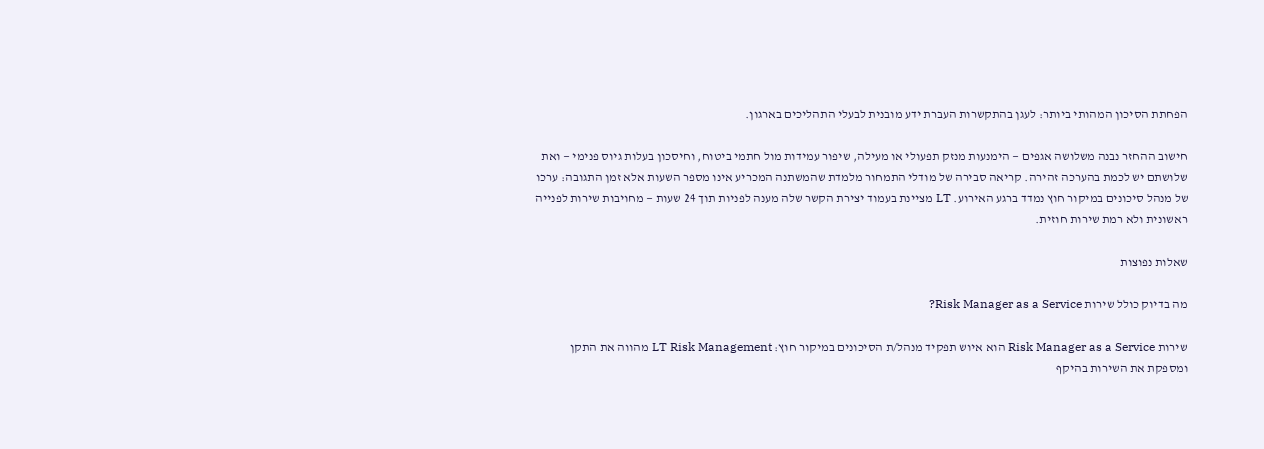הפחתת הסיכון המהותי ביותר: לעגן בהתקשרות העברת ידע מובנית לבעלי התהליכים בארגון.

חישוב ההחזר נבנה משלושה אגפים — הימנעות מנזק תפעולי או מעילה, שיפור עמידות מול חתמי ביטוח, וחיסכון בעלות גיוס פנימי — ואת שלושתם יש לכמת בהערכה זהירה. קריאה סבירה של מודלי התמחור מלמדת שהמשתנה המכריע אינו מספר השעות אלא זמן התגובה: ערכו של מנהל סיכונים במיקור חוץ נמדד ברגע האירוע. LT מציינת בעמוד יצירת הקשר שלה מענה לפניות תוך 24 שעות — מחויבות שירות לפנייה ראשונית ולא רמת שירות חוזית.

שאלות נפוצות

מה בדיוק כולל שירות Risk Manager as a Service?

שירות Risk Manager as a Service הוא איוש תפקיד מנהל/ת הסיכונים במיקור חוץ: LT Risk Management מהווה את התקן ומספקת את השירות בהיקף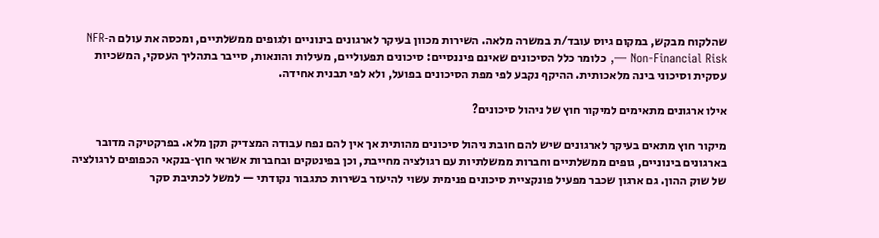שהלקוח מבקש, במקום גיוס עובד/ת במשרה מלאה. השירות מכוון בעיקר לארגונים בינוניים ולגופים ממשלתיים, ומכסה את עולם ה‑NFR — Non‑Financial Risk, כלומר כלל הסיכונים שאינם פיננסיים: סיכונים תפעוליים, מעילות והונאות, סייבר בתהליך העסקי, המשכיות עסקית וסיכוני בינה מלאכותית. ההיקף נקבע לפי מפת הסיכונים בפועל, ולא לפי תבנית אחידה.

אילו ארגונים מתאימים למיקור חוץ של ניהול סיכונים?

מיקור חוץ מתאים בעיקר לארגונים שיש להם חובת ניהול סיכונים מהותית אך אין להם נפח עבודה המצדיק תקן מלא. בפרקטיקה מדובר בארגונים בינוניים, גופים ממשלתיים וחברות ממשלתיות עם רגולציה מחייבת, וכן בפינטקים ובחברות אשראי חוץ‑בנקאי הכפופים לרגולציה של שוק ההון. גם ארגון שכבר מפעיל פונקציית סיכונים פנימית עשוי להיעזר בשירות כתגבור נקודתי — למשל לכתיבת סקר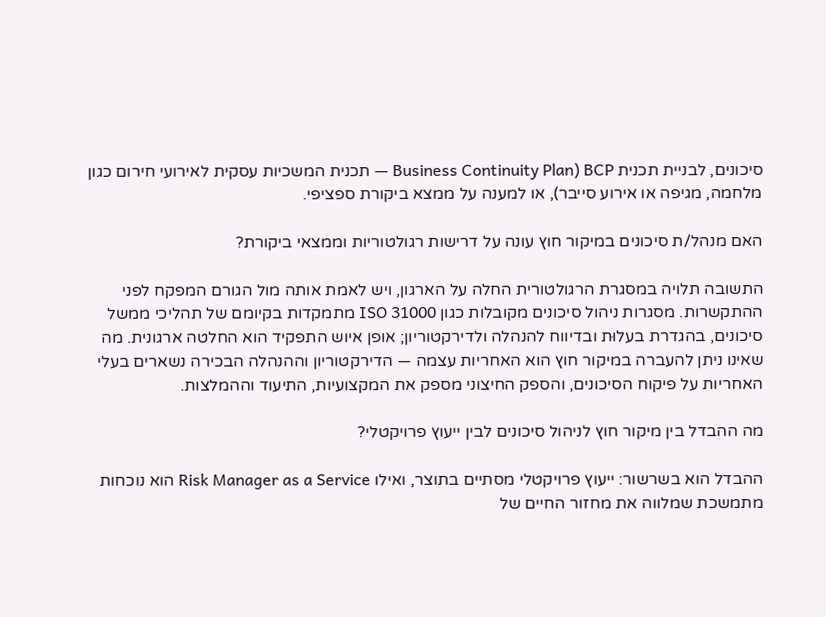סיכונים, לבניית תכנית BCP (Business Continuity Plan — תכנית המשכיות עסקית לאירועי חירום כגון מלחמה, מגיפה או אירוע סייבר), או למענה על ממצא ביקורת ספציפי.

האם מנהל/ת סיכונים במיקור חוץ עונה על דרישות רגולטוריות וממצאי ביקורת?

התשובה תלויה במסגרת הרגולטורית החלה על הארגון, ויש לאמת אותה מול הגורם המפקח לפני ההתקשרות. מסגרות ניהול סיכונים מקובלות כגון ISO 31000 מתמקדות בקיומם של תהליכי ממשל סיכונים, בהגדרת בעלוּת ובדיווח להנהלה ולדירקטוריון; אופן איוש התפקיד הוא החלטה ארגונית. מה שאינו ניתן להעברה במיקור חוץ הוא האחריות עצמה — הדירקטוריון וההנהלה הבכירה נשארים בעלי האחריות על פיקוח הסיכונים, והספק החיצוני מספק את המקצועיות, התיעוד וההמלצות.

מה ההבדל בין מיקור חוץ לניהול סיכונים לבין ייעוץ פרויקטלי?

ההבדל הוא בשרשור: ייעוץ פרויקטלי מסתיים בתוצר, ואילו Risk Manager as a Service הוא נוכחות מתמשכת שמלווה את מחזור החיים של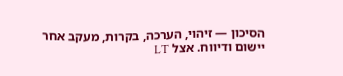הסיכון — זיהוי, הערכה, בקרות, מעקב אחר יישום ודיווח. אצל LT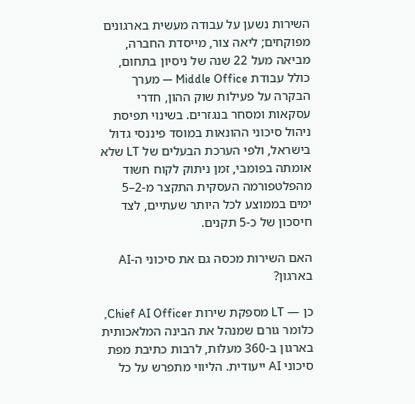השירות נשען על עבודה מעשית בארגונים מפוקחים; ליאה צור, מייסדת החברה, מביאה מעל 22 שנה של ניסיון בתחום, כולל עבודת Middle Office — מערך הבקרה על פעילות שוק ההון, חדרי עסקאות ומסחר בנגזרים. בשינוי תפיסת ניהול סיכוני ההונאות במוסד פיננסי גדול בישראל, ולפי הערכת הבעלים של LT שלא אומתה בפומבי, זמן ניתוק לקוח חשוד מהפלטפורמה העסקית התקצר מ‑2–5 ימים בממוצע לכל היותר שעתיים, לצד חיסכון של כ‑5 תקנים.

האם השירות מכסה גם את סיכוני ה‑AI בארגון?

כן — LT מספקת שירות Chief AI Officer, כלומר גורם שמנהל את הבינה המלאכותית בארגון ב‑360 מעלות, לרבות כתיבת מפת סיכוני AI ייעודית. הליווי מתפרש על כל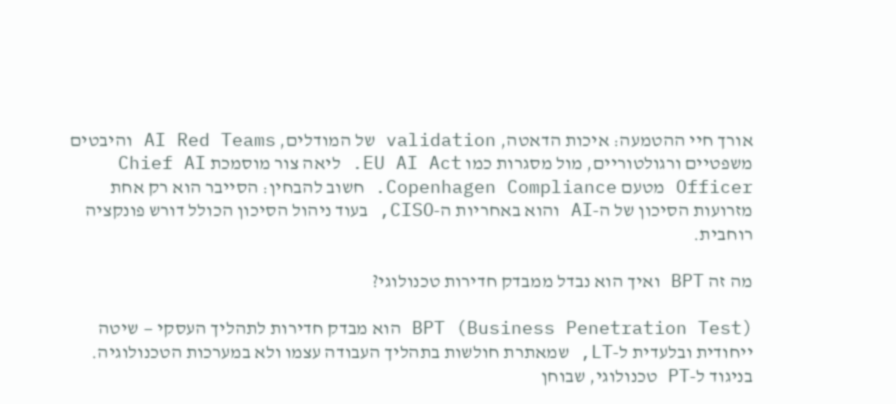אורך חיי ההטמעה: איכות הדאטה, validation של המודלים, AI Red Teams והיבטים משפטיים ורגולטוריים, מול מסגרות כמו EU AI Act. ליאה צור מוסמכת Chief AI Officer מטעם Copenhagen Compliance. חשוב להבחין: הסייבר הוא רק אחת מזרועות הסיכון של ה‑AI והוא באחריות ה‑CISO, בעוד ניהול הסיכון הכולל דורש פונקציה רוחבית.

מה זה BPT ואיך הוא נבדל ממבדק חדירות טכנולוגי?

BPT (Business Penetration Test) הוא מבדק חדירות לתהליך העסקי — שיטה ייחודית ובלעדית ל‑LT, שמאתרת חולשות בתהליך העבודה עצמו ולא במערכות הטכנולוגיה. בניגוד ל‑PT טכנולוגי, שבוחן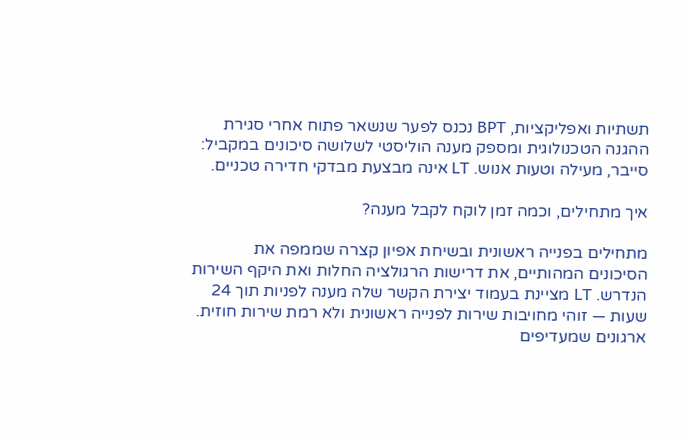תשתיות ואפליקציות, BPT נכנס לפער שנשאר פתוח אחרי סגירת ההגנה הטכנולוגית ומספק מענה הוליסטי לשלושה סיכונים במקביל: סייבר, מעילה וטעות אנוש. LT אינה מבצעת מבדקי חדירה טכניים.

איך מתחילים, וכמה זמן לוקח לקבל מענה?

מתחילים בפנייה ראשונית ובשיחת אפיון קצרה שממפה את הסיכונים המהותיים, את דרישות הרגולציה החלות ואת היקף השירות הנדרש. LT מציינת בעמוד יצירת הקשר שלה מענה לפניות תוך 24 שעות — זוהי מחויבות שירות לפנייה ראשונית ולא רמת שירות חוזית. ארגונים שמעדיפים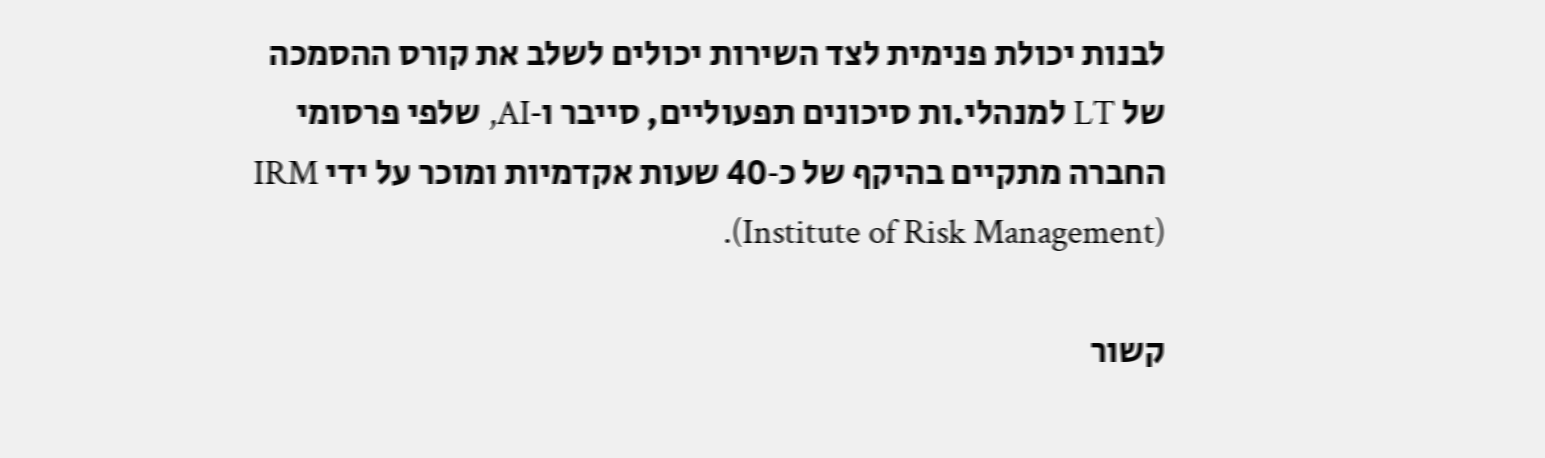לבנות יכולת פנימית לצד השירות יכולים לשלב את קורס ההסמכה של LT למנהלי.ות סיכונים תפעוליים, סייבר ו‑AI, שלפי פרסומי החברה מתקיים בהיקף של כ‑40 שעות אקדמיות ומוכר על ידי IRM (Institute of Risk Management).

קשור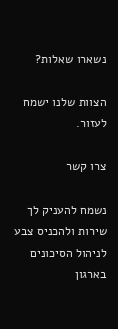נשארו שאלות?

הצוות שלנו ישמח לעזור.

צרו קשר

נשמח להעניק לך שירות ולהכניס צבע לניהול הסיכונים בארגון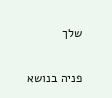שלך

פניה בנושא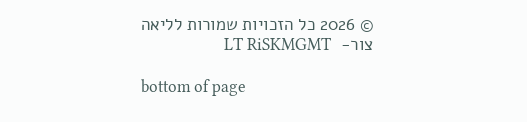© 2026 כל הזכויות שמורות לליאה צור-  LT RiSKMGMT

bottom of page